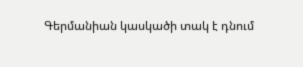Գերմանիան կասկածի տակ է դնում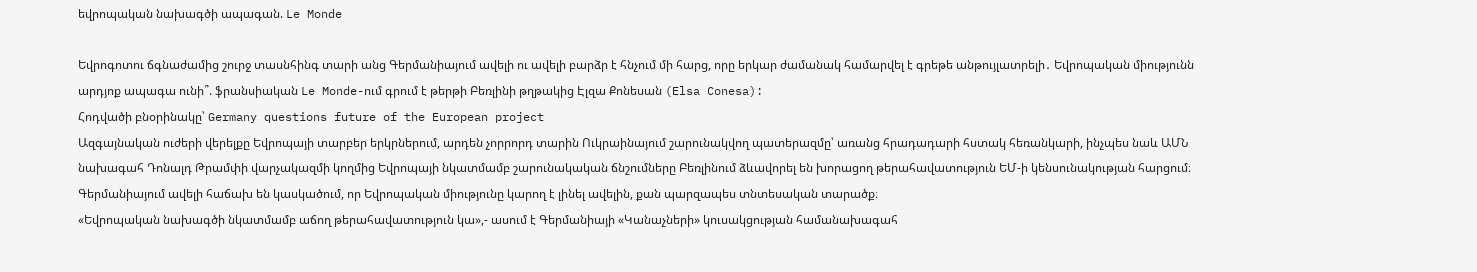եվրոպական նախագծի ապագան. Le Monde

Եվրոգոտու ճգնաժամից շուրջ տասնհինգ տարի անց Գերմանիայում ավելի ու ավելի բարձր է հնչում մի հարց, որը երկար ժամանակ համարվել է գրեթե անթույլատրելի․ Եվրոպական միությունն արդյոք ապագա ունի՞. ֆրանսիական Le Monde-ում գրում է թերթի Բեռլինի թղթակից Էլզա Քոնեսան (Elsa Conesa):
Հոդվածի բնօրինակը՝ Germany questions future of the European project
Ազգայնական ուժերի վերելքը Եվրոպայի տարբեր երկրներում, արդեն չորրորդ տարին Ուկրաինայում շարունակվող պատերազմը՝ առանց հրադադարի հստակ հեռանկարի, ինչպես նաև ԱՄՆ նախագահ Դոնալդ Թրամփի վարչակազմի կողմից Եվրոպայի նկատմամբ շարունակական ճնշումները Բեռլինում ձևավորել են խորացող թերահավատություն ԵՄ-ի կենսունակության հարցում։
Գերմանիայում ավելի հաճախ են կասկածում, որ Եվրոպական միությունը կարող է լինել ավելին, քան պարզապես տնտեսական տարածք։
«Եվրոպական նախագծի նկատմամբ աճող թերահավատություն կա»,- ասում է Գերմանիայի «Կանաչների» կուսակցության համանախագահ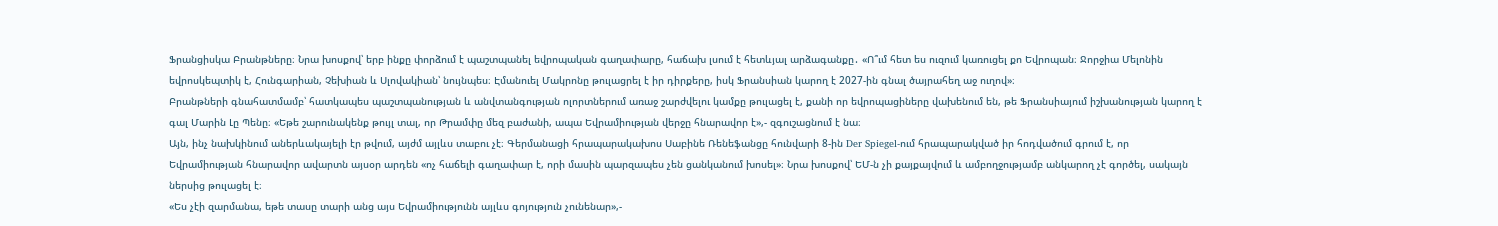Ֆրանցիսկա Բրանթները։ Նրա խոսքով՝ երբ ինքը փորձում է պաշտպանել եվրոպական գաղափարը, հաճախ լսում է հետևյալ արձագանքը․ «Ո՞ւմ հետ ես ուզում կառուցել քո Եվրոպան։ Ջորջիա Մելոնին եվրոսկեպտիկ է, Հունգարիան, Չեխիան և Սլովակիան՝ նույնպես։ Էմանուել Մակրոնը թուլացրել է իր դիրքերը, իսկ Ֆրանսիան կարող է 2027-ին գնալ ծայրահեղ աջ ուղով»։
Բրանթների գնահատմամբ՝ հատկապես պաշտպանության և անվտանգության ոլորտներում առաջ շարժվելու կամքը թուլացել է, քանի որ եվրոպացիները վախենում են, թե Ֆրանսիայում իշխանության կարող է գալ Մարին Լը Պենը։ «Եթե շարունակենք թույլ տալ, որ Թրամփը մեզ բաժանի, ապա Եվրամիության վերջը հնարավոր է»,- զգուշացնում է նա։
Այն, ինչ նախկինում աներևակայելի էր թվում, այժմ այլևս տաբու չէ։ Գերմանացի հրապարակախոս Սաբինե Ռենեֆանցը հունվարի 8-ին Der Spiegel-ում հրապարակված իր հոդվածում գրում է, որ Եվրամիության հնարավոր ավարտն այսօր արդեն «ոչ հաճելի գաղափար է, որի մասին պարզապես չեն ցանկանում խոսել»։ Նրա խոսքով՝ ԵՄ-ն չի քայքայվում և ամբողջությամբ անկարող չէ գործել, սակայն ներսից թուլացել է։
«Ես չէի զարմանա, եթե տասը տարի անց այս Եվրամիությունն այլևս գոյություն չունենար»,-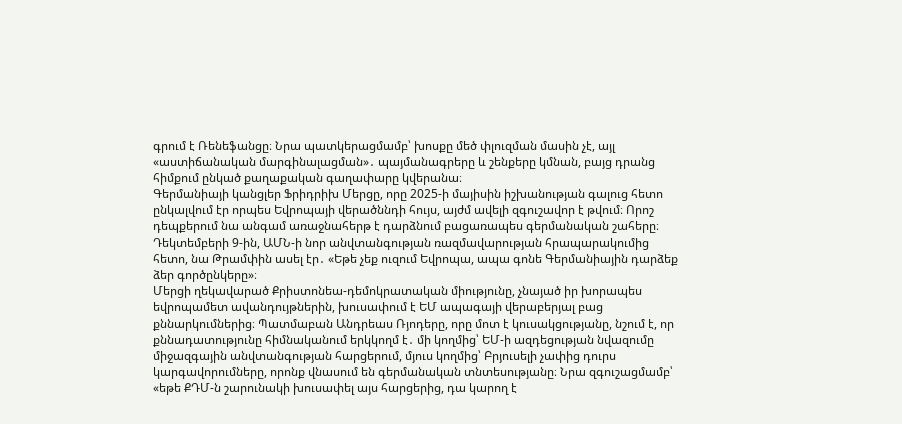գրում է Ռենեֆանցը։ Նրա պատկերացմամբ՝ խոսքը մեծ փլուզման մասին չէ, այլ «աստիճանական մարգինալացման»․ պայմանագրերը և շենքերը կմնան, բայց դրանց հիմքում ընկած քաղաքական գաղափարը կվերանա։
Գերմանիայի կանցլեր Ֆրիդրիխ Մերցը, որը 2025-ի մայիսին իշխանության գալուց հետո ընկալվում էր որպես Եվրոպայի վերածննդի հույս, այժմ ավելի զգուշավոր է թվում։ Որոշ դեպքերում նա անգամ առաջնահերթ է դարձնում բացառապես գերմանական շահերը։ Դեկտեմբերի 9-ին, ԱՄՆ-ի նոր անվտանգության ռազմավարության հրապարակումից հետո, նա Թրամփին ասել էր․ «Եթե չեք ուզում Եվրոպա, ապա գոնե Գերմանիային դարձեք ձեր գործընկերը»։
Մերցի ղեկավարած Քրիստոնեա-դեմոկրատական միությունը, չնայած իր խորապես եվրոպամետ ավանդույթներին, խուսափում է ԵՄ ապագայի վերաբերյալ բաց քննարկումներից։ Պատմաբան Անդրեաս Ռյոդերը, որը մոտ է կուսակցությանը, նշում է, որ քննադատությունը հիմնականում երկկողմ է․ մի կողմից՝ ԵՄ-ի ազդեցության նվազումը միջազգային անվտանգության հարցերում, մյուս կողմից՝ Բրյուսելի չափից դուրս կարգավորումները, որոնք վնասում են գերմանական տնտեսությանը։ Նրա զգուշացմամբ՝ «եթե ՔԴՄ-ն շարունակի խուսափել այս հարցերից, դա կարող է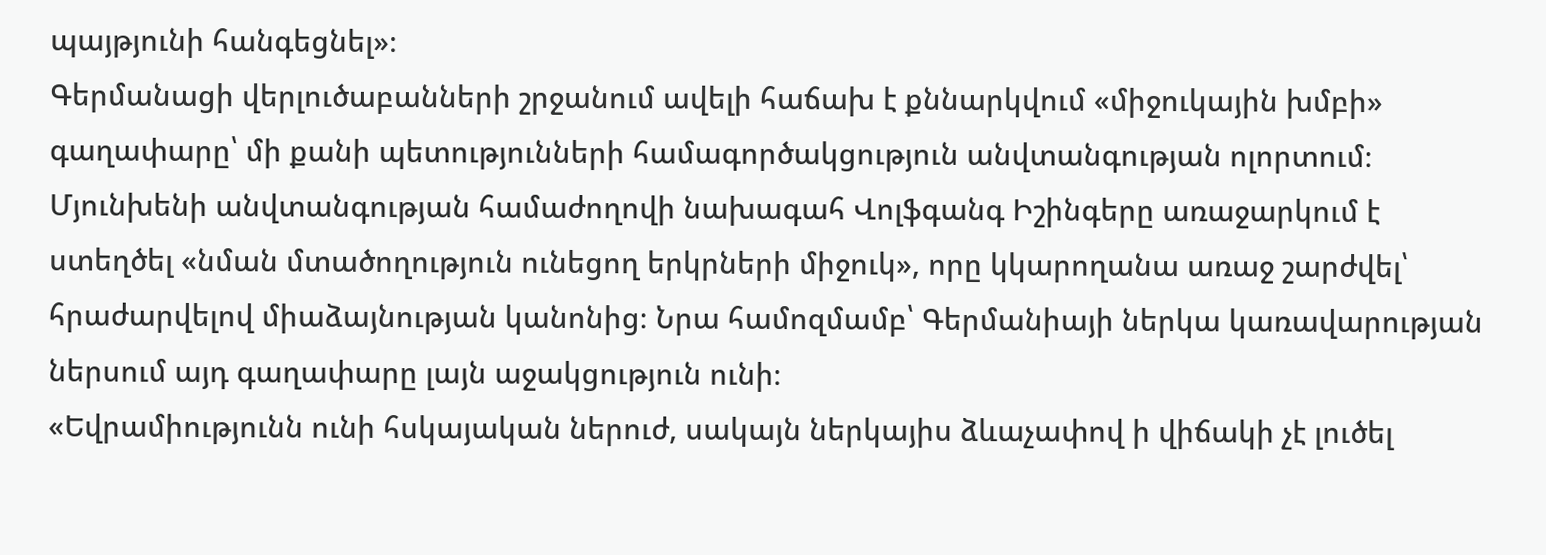պայթյունի հանգեցնել»։
Գերմանացի վերլուծաբանների շրջանում ավելի հաճախ է քննարկվում «միջուկային խմբի» գաղափարը՝ մի քանի պետությունների համագործակցություն անվտանգության ոլորտում։ Մյունխենի անվտանգության համաժողովի նախագահ Վոլֆգանգ Իշինգերը առաջարկում է ստեղծել «նման մտածողություն ունեցող երկրների միջուկ», որը կկարողանա առաջ շարժվել՝ հրաժարվելով միաձայնության կանոնից։ Նրա համոզմամբ՝ Գերմանիայի ներկա կառավարության ներսում այդ գաղափարը լայն աջակցություն ունի։
«Եվրամիությունն ունի հսկայական ներուժ, սակայն ներկայիս ձևաչափով ի վիճակի չէ լուծել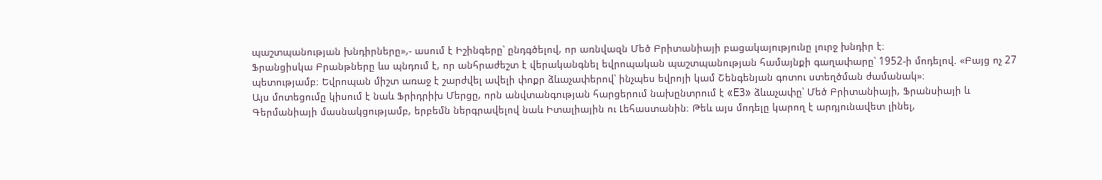պաշտպանության խնդիրները»,- ասում է Իշինգերը՝ ընդգծելով, որ առնվազն Մեծ Բրիտանիայի բացակայությունը լուրջ խնդիր է։
Ֆրանցիսկա Բրանթները ևս պնդում է, որ անհրաժեշտ է վերականգնել եվրոպական պաշտպանության համայնքի գաղափարը՝ 1952-ի մոդելով. «Բայց ոչ 27 պետությամբ։ Եվրոպան միշտ առաջ է շարժվել ավելի փոքր ձևաչափերով՝ ինչպես եվրոյի կամ Շենգենյան գոտու ստեղծման ժամանակ»։
Այս մոտեցումը կիսում է նաև Ֆրիդրիխ Մերցը, որն անվտանգության հարցերում նախընտրում է «E3» ձևաչափը՝ Մեծ Բրիտանիայի, Ֆրանսիայի և Գերմանիայի մասնակցությամբ, երբեմն ներգրավելով նաև Իտալիային ու Լեհաստանին։ Թեև այս մոդելը կարող է արդյունավետ լինել,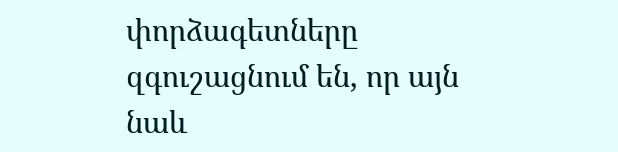փորձագետները զգուշացնում են, որ այն նաև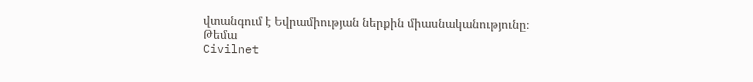վտանգում է Եվրամիության ներքին միասնականությունը։
Թեմա
Civilnet